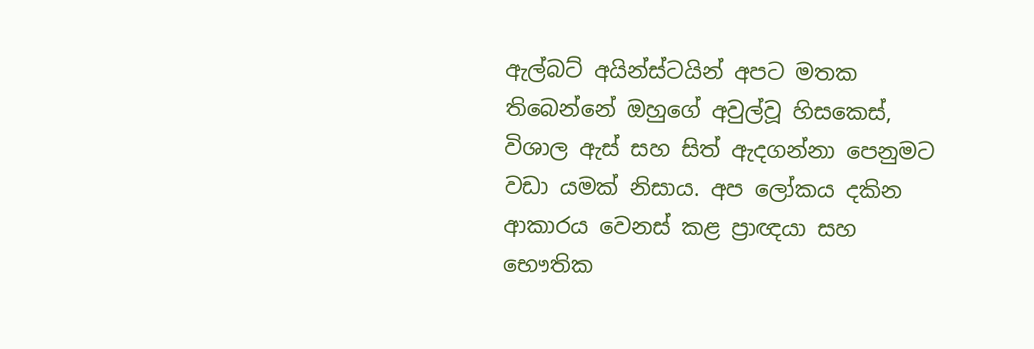ඇල්බට් අයින්ස්ටයින් අපට මතක තිබෙන්නේ ඔහුගේ අවුල්වූ හිසකෙස්, විශාල ඇස් සහ සිත් ඇදගන්නා පෙනුමට වඩා යමක් නිසාය. අප ලෝකය දකින ආකාරය වෙනස් කළ ප්‍රාඥයා සහ භෞතික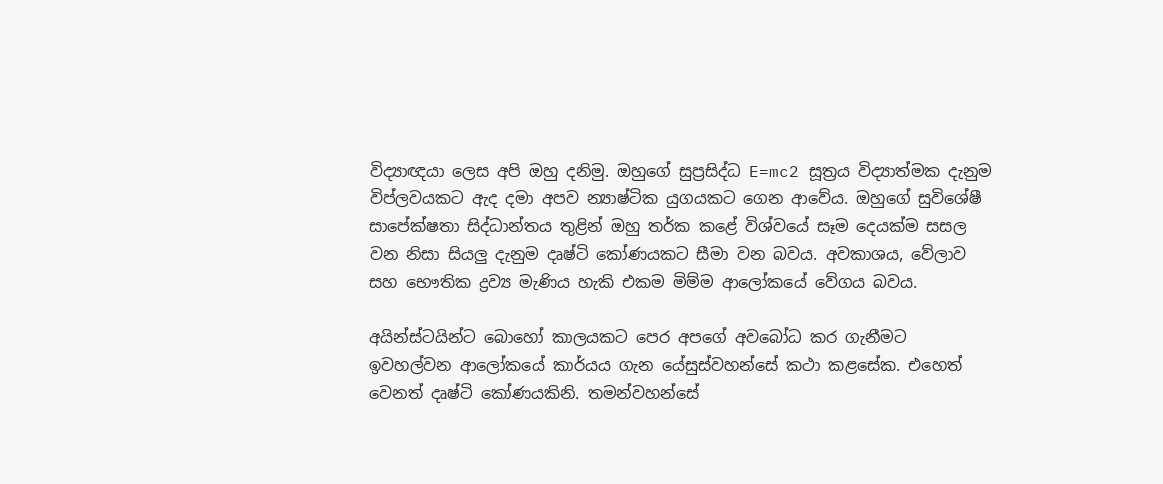විද්‍යාඥයා ලෙස අපි ඔහු දනිමු. ඔහුගේ සුප්‍රසිද්ධ E=mc2 සූත්‍රය විද්‍යාත්මක දැනුම විප්ලවයකට ඇද දමා අපව න්‍යාෂ්ටික යුගයකට ගෙන ආවේය. ඔහුගේ සුවිශේෂී සාපේක්ෂතා සිද්ධාන්තය තුළින් ඔහු තර්ක කළේ විශ්වයේ සෑම දෙයක්ම සසල වන නිසා සියලු දැනුම දෘෂ්ටි කෝණයකට සීමා වන බවය. අවකාශය, වේලාව සහ භෞතික ද්‍රව්‍ය මැණිය හැකි එකම මිම්ම ආලෝකයේ වේගය බවය.

අයින්ස්ටයින්ට බොහෝ කාලයකට පෙර අපගේ අවබෝධ කර ගැනීමට ඉවහල්වන ආලෝකයේ කාර්යය ගැන යේසුස්වහන්සේ කථා කළසේක. එහෙත් වෙනත් දෘෂ්ටි කෝණයකිනි. තමන්වහන්සේ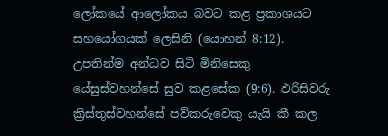ලෝකයේ ආලෝකය බවට කළ ප්‍රකාශයට සහයෝගයක් ලෙසිනි (යොහන් 8:12). උපතින්ම අන්ධව සිටි මිනිසෙකු යේසුස්වහන්සේ සුව කළසේක (9:6). ඵරිසිවරු ක්‍රිස්තුස්වහන්සේ පව්කරුවෙකු යැයි කී කල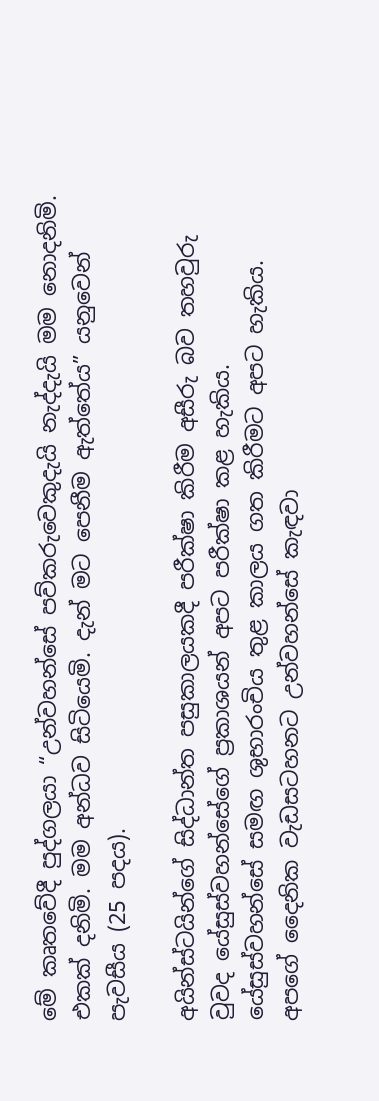මේ කෘතවේදී පුද්ගලයා “උන්වහන්සේ පව්කරුවෙකුදැයි නැද්දැයි මම නොදනිමි. එකක් දනිමි. මම අන්ධව සිටියෙමි. දැන් මට පෙනීම ඇත්තේය” යනුවෙන් පැවසීය (25 පදය).

අයින්ස්ටයින්ගේ සිද්ධාන්ත පසුකාලයකදී පරීක්ෂා කිරීම අසීරු බව තහවුරු වුවද යේසුස්වහන්සේගේ ප්‍රකාශයන් අපට පරීක්ෂා කළ හැකිය. යේසුස්වහන්සේ සමඟ ශුභාරංචිය තුළ කාලය ගත කිරීමට අපට හැකිය. අපගේ දෛනික වැඩසටහනට උන්වහන්සේ කැඳවා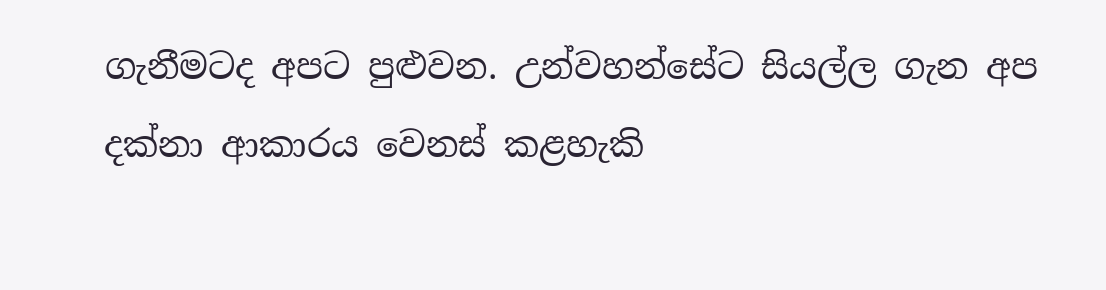ගැනීමටද අපට පුළුවන. උන්වහන්සේට සියල්ල ගැන අප දක්නා ආකාරය වෙනස් කළහැකි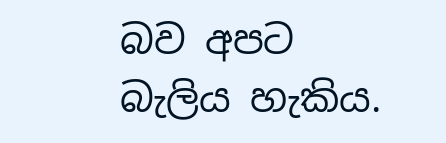බව අපට බැලිය හැකිය.